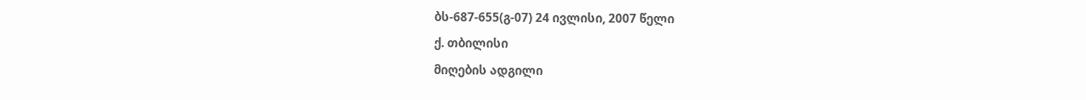ბს-687-655(გ-07) 24 ივლისი, 2007 წელი
ქ. თბილისი
მიღების ადგილი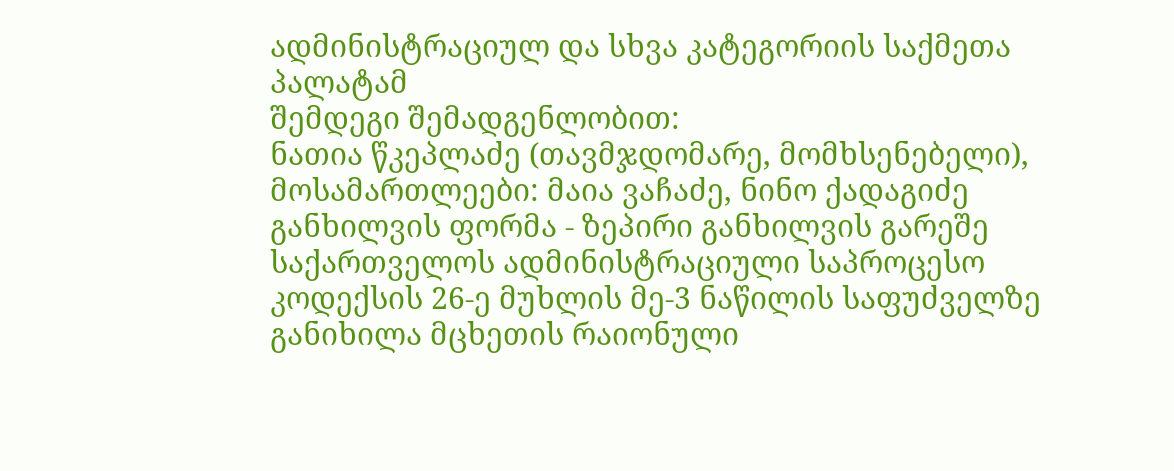ადმინისტრაციულ და სხვა კატეგორიის საქმეთა პალატამ
შემდეგი შემადგენლობით:
ნათია წკეპლაძე (თავმჯდომარე, მომხსენებელი),
მოსამართლეები: მაია ვაჩაძე, ნინო ქადაგიძე
განხილვის ფორმა - ზეპირი განხილვის გარეშე
საქართველოს ადმინისტრაციული საპროცესო კოდექსის 26-ე მუხლის მე-3 ნაწილის საფუძველზე განიხილა მცხეთის რაიონული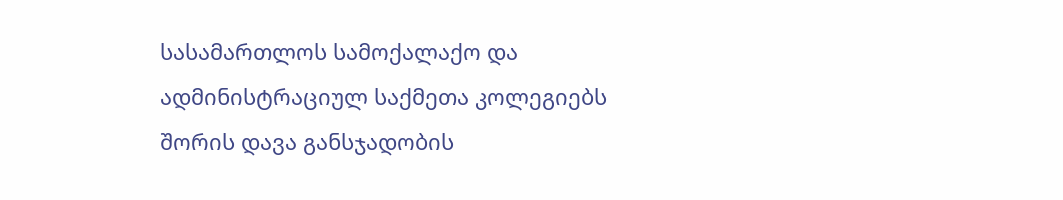სასამართლოს სამოქალაქო და ადმინისტრაციულ საქმეთა კოლეგიებს შორის დავა განსჯადობის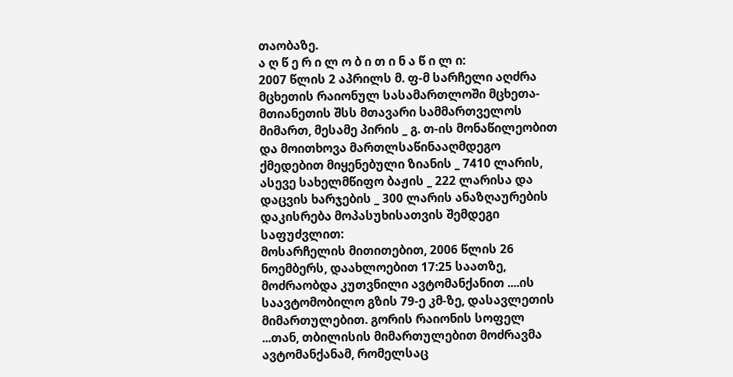თაობაზე.
ა ღ წ ე რ ი ლ ო ბ ი თ ი ნ ა წ ი ლ ი:
2007 წლის 2 აპრილს მ. ფ-მ სარჩელი აღძრა მცხეთის რაიონულ სასამართლოში მცხეთა-მთიანეთის შსს მთავარი სამმართველოს მიმართ, მესამე პირის _ გ. თ-ის მონაწილეობით და მოითხოვა მართლსაწინააღმდეგო ქმედებით მიყენებული ზიანის _ 7410 ლარის, ასევე სახელმწიფო ბაჟის _ 222 ლარისა და დაცვის ხარჯების _ 300 ლარის ანაზღაურების დაკისრება მოპასუხისათვის შემდეგი საფუძვლით:
მოსარჩელის მითითებით, 2006 წლის 26 ნოემბერს, დაახლოებით 17:25 საათზე, მოძრაობდა კუთვნილი ავტომანქანით ....ის საავტომობილო გზის 79-ე კმ-ზე, დასავლეთის მიმართულებით. გორის რაიონის სოფელ ...თან, თბილისის მიმართულებით მოძრავმა ავტომანქანამ, რომელსაც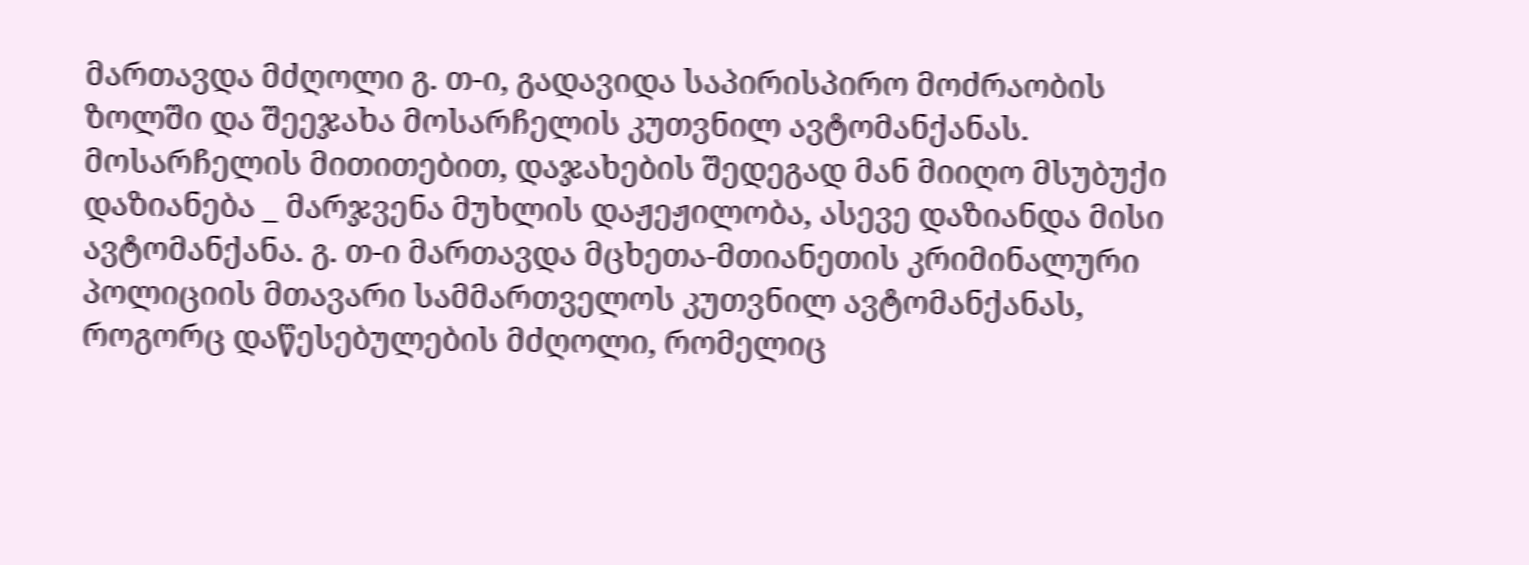მართავდა მძღოლი გ. თ-ი, გადავიდა საპირისპირო მოძრაობის ზოლში და შეეჯახა მოსარჩელის კუთვნილ ავტომანქანას.
მოსარჩელის მითითებით, დაჯახების შედეგად მან მიიღო მსუბუქი დაზიანება _ მარჯვენა მუხლის დაჟეჟილობა, ასევე დაზიანდა მისი ავტომანქანა. გ. თ-ი მართავდა მცხეთა-მთიანეთის კრიმინალური პოლიციის მთავარი სამმართველოს კუთვნილ ავტომანქანას, როგორც დაწესებულების მძღოლი, რომელიც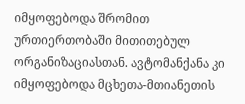იმყოფებოდა შრომით ურთიერთობაში მითითებულ ორგანიზაციასთან. ავტომანქანა კი იმყოფებოდა მცხეთა-მთიანეთის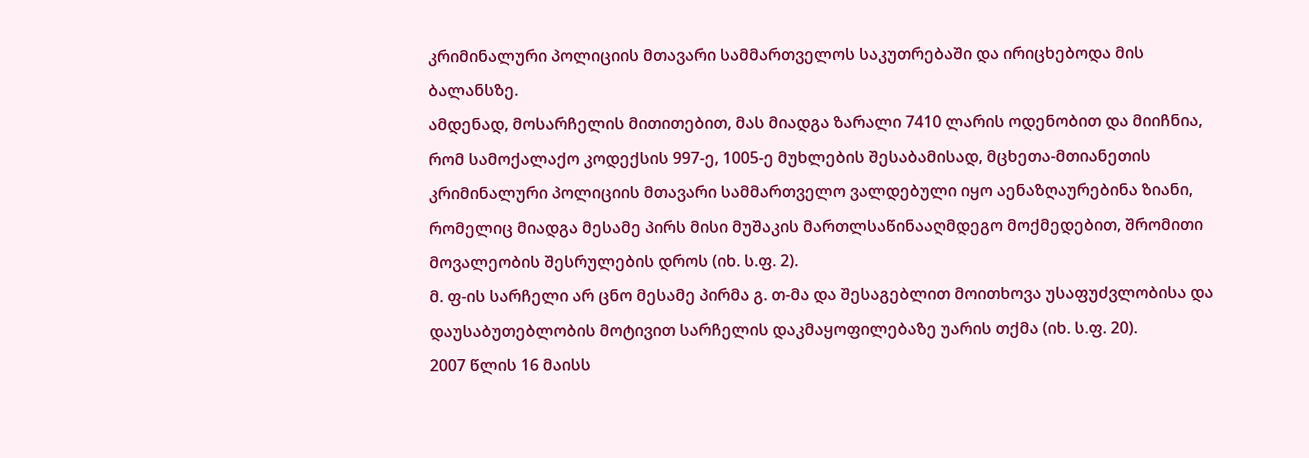კრიმინალური პოლიციის მთავარი სამმართველოს საკუთრებაში და ირიცხებოდა მის ბალანსზე.
ამდენად, მოსარჩელის მითითებით, მას მიადგა ზარალი 7410 ლარის ოდენობით და მიიჩნია, რომ სამოქალაქო კოდექსის 997-ე, 1005-ე მუხლების შესაბამისად, მცხეთა-მთიანეთის კრიმინალური პოლიციის მთავარი სამმართველო ვალდებული იყო აენაზღაურებინა ზიანი, რომელიც მიადგა მესამე პირს მისი მუშაკის მართლსაწინააღმდეგო მოქმედებით, შრომითი მოვალეობის შესრულების დროს (იხ. ს.ფ. 2).
მ. ფ-ის სარჩელი არ ცნო მესამე პირმა გ. თ-მა და შესაგებლით მოითხოვა უსაფუძვლობისა და დაუსაბუთებლობის მოტივით სარჩელის დაკმაყოფილებაზე უარის თქმა (იხ. ს.ფ. 20).
2007 წლის 16 მაისს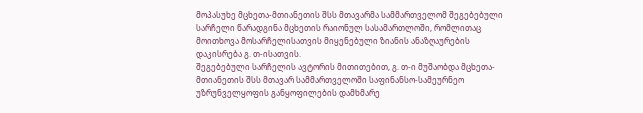მოპასუხე მცხეთა-მთიანეთის შსს მთავარმა სამმართველომ შეგებებული სარჩელი წარადგინა მცხეთის რაიონულ სასამართლოში, რომლითაც მოითხოვა მოსარჩელისათვის მიყენებული ზიანის ანაზღაურების დაკისრება გ. თ-ისათვის.
შეგებებული სარჩელის ავტორის მითითებით, გ. თ-ი მუშაობდა მცხეთა-მთიანეთის შსს მთავარ სამმართველოში საფინანსო-სამეურნეო უზრუნველყოფის განყოფილების დამხმარე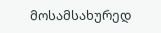მოსამსახურედ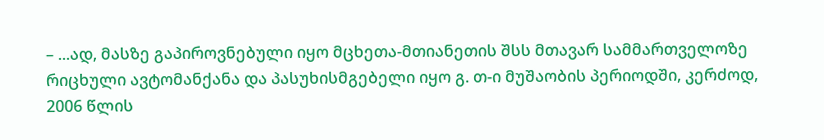– ...ად, მასზე გაპიროვნებული იყო მცხეთა-მთიანეთის შსს მთავარ სამმართველოზე რიცხული ავტომანქანა და პასუხისმგებელი იყო გ. თ-ი მუშაობის პერიოდში, კერძოდ, 2006 წლის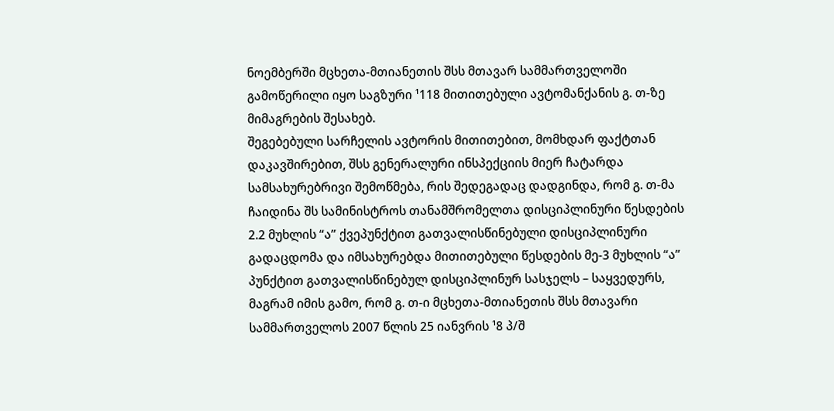ნოემბერში მცხეთა-მთიანეთის შსს მთავარ სამმართველოში გამოწერილი იყო საგზური ¹118 მითითებული ავტომანქანის გ. თ-ზე მიმაგრების შესახებ.
შეგებებული სარჩელის ავტორის მითითებით, მომხდარ ფაქტთან დაკავშირებით, შსს გენერალური ინსპექციის მიერ ჩატარდა სამსახურებრივი შემოწმება, რის შედეგადაც დადგინდა, რომ გ. თ-მა ჩაიდინა შს სამინისტროს თანამშრომელთა დისციპლინური წესდების 2.2 მუხლის “ა” ქვეპუნქტით გათვალისწინებული დისციპლინური გადაცდომა და იმსახურებდა მითითებული წესდების მე-3 მუხლის “ა” პუნქტით გათვალისწინებულ დისციპლინურ სასჯელს – საყვედურს, მაგრამ იმის გამო, რომ გ. თ-ი მცხეთა-მთიანეთის შსს მთავარი სამმართველოს 2007 წლის 25 იანვრის ¹8 პ/შ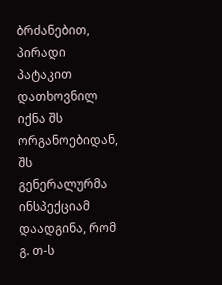ბრძანებით, პირადი პატაკით დათხოვნილ იქნა შს ორგანოებიდან, შს გენერალურმა ინსპექციამ დაადგინა, რომ გ. თ-ს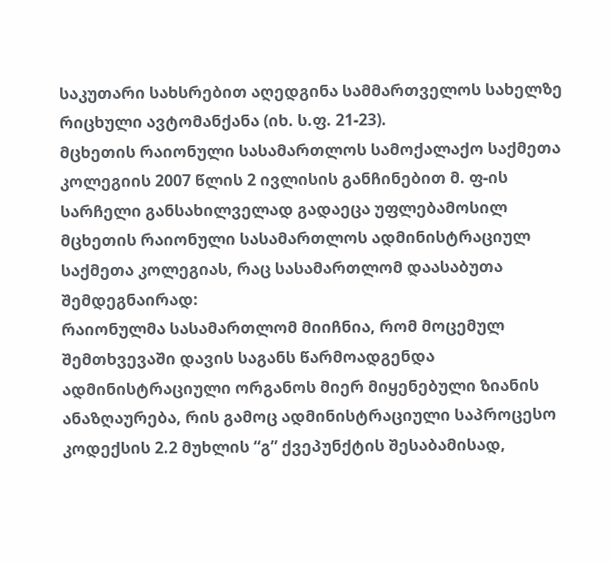საკუთარი სახსრებით აღედგინა სამმართველოს სახელზე რიცხული ავტომანქანა (იხ. ს.ფ. 21-23).
მცხეთის რაიონული სასამართლოს სამოქალაქო საქმეთა კოლეგიის 2007 წლის 2 ივლისის განჩინებით მ. ფ-ის სარჩელი განსახილველად გადაეცა უფლებამოსილ მცხეთის რაიონული სასამართლოს ადმინისტრაციულ საქმეთა კოლეგიას, რაც სასამართლომ დაასაბუთა შემდეგნაირად:
რაიონულმა სასამართლომ მიიჩნია, რომ მოცემულ შემთხვევაში დავის საგანს წარმოადგენდა ადმინისტრაციული ორგანოს მიერ მიყენებული ზიანის ანაზღაურება, რის გამოც ადმინისტრაციული საპროცესო კოდექსის 2.2 მუხლის “გ” ქვეპუნქტის შესაბამისად,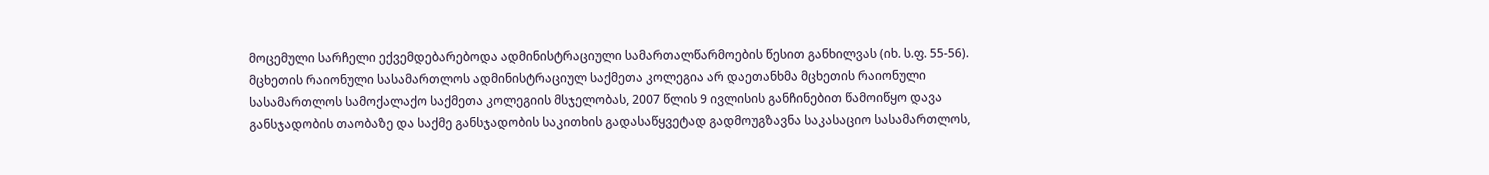მოცემული სარჩელი ექვემდებარებოდა ადმინისტრაციული სამართალწარმოების წესით განხილვას (იხ. ს.ფ. 55-56).
მცხეთის რაიონული სასამართლოს ადმინისტრაციულ საქმეთა კოლეგია არ დაეთანხმა მცხეთის რაიონული სასამართლოს სამოქალაქო საქმეთა კოლეგიის მსჯელობას, 2007 წლის 9 ივლისის განჩინებით წამოიწყო დავა განსჯადობის თაობაზე და საქმე განსჯადობის საკითხის გადასაწყვეტად გადმოუგზავნა საკასაციო სასამართლოს,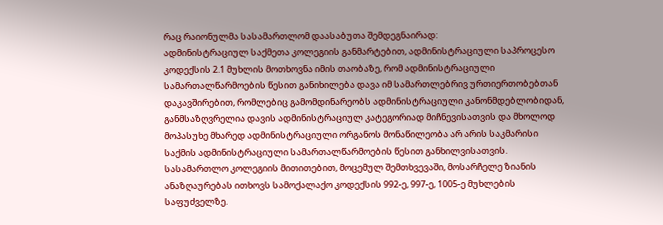რაც რაიონულმა სასამართლომ დაასაბუთა შემდეგნაირად:
ადმინისტრაციულ საქმეთა კოლეგიის განმარტებით, ადმინისტრაციული საპროცესო კოდექსის 2.1 მუხლის მოთხოვნა იმის თაობაზე, რომ ადმინისტრაციული სამართალწარმოების წესით განიხილება დავა იმ სამართლებრივ ურთიერთობებთან დაკავშირებით, რომლებიც გამომდინარეობს ადმინისტრაციული კანონმდებლობიდან, განმსაზღვრელია დავის ადმინისტრაციულ კატეგორიად მიჩნევისათვის და მხოლოდ მოპასუხე მხარედ ადმინისტრაციული ორგანოს მონაწილეობა არ არის საკმარისი საქმის ადმინისტრაციული სამართალწარმოების წესით განხილვისათვის.
სასამართლო კოლეგიის მითითებით, მოცემულ შემთხვევაში, მოსარჩელე ზიანის ანაზღაურებას ითხოვს სამოქალაქო კოდექსის 992-ე, 997-ე, 1005-ე მუხლების საფუძველზე.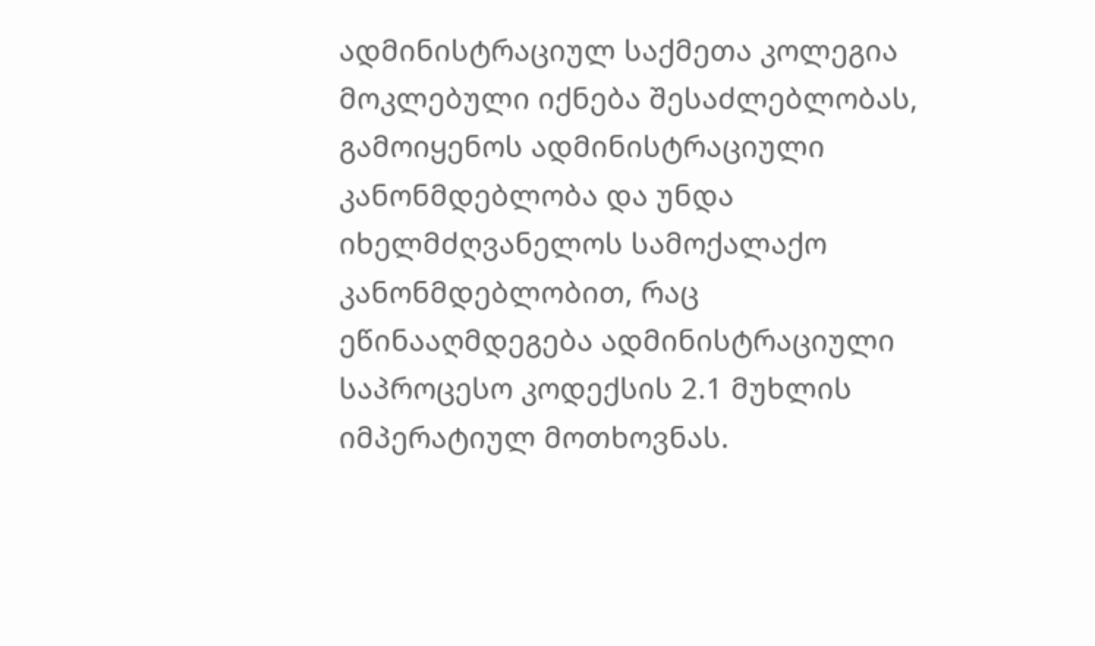ადმინისტრაციულ საქმეთა კოლეგია მოკლებული იქნება შესაძლებლობას, გამოიყენოს ადმინისტრაციული კანონმდებლობა და უნდა იხელმძღვანელოს სამოქალაქო კანონმდებლობით, რაც ეწინააღმდეგება ადმინისტრაციული საპროცესო კოდექსის 2.1 მუხლის იმპერატიულ მოთხოვნას.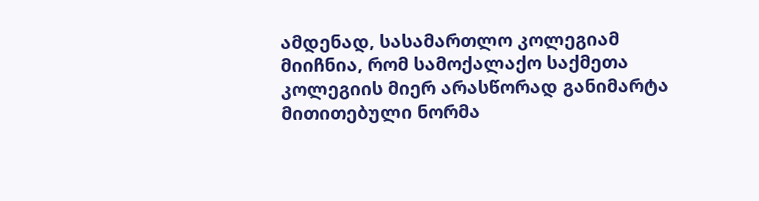ამდენად, სასამართლო კოლეგიამ მიიჩნია, რომ სამოქალაქო საქმეთა კოლეგიის მიერ არასწორად განიმარტა მითითებული ნორმა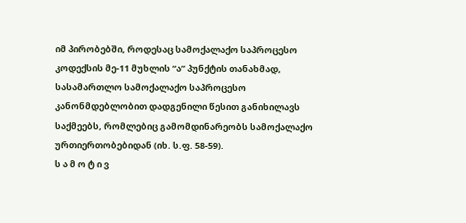იმ პირობებში, როდესაც სამოქალაქო საპროცესო კოდექსის მე-11 მუხლის “ა” პუნქტის თანახმად, სასამართლო სამოქალაქო საპროცესო კანონმდებლობით დადგენილი წესით განიხილავს საქმეებს, რომლებიც გამომდინარეობს სამოქალაქო ურთიერთობებიდან (იხ. ს.ფ. 58-59).
ს ა მ ო ტ ი ვ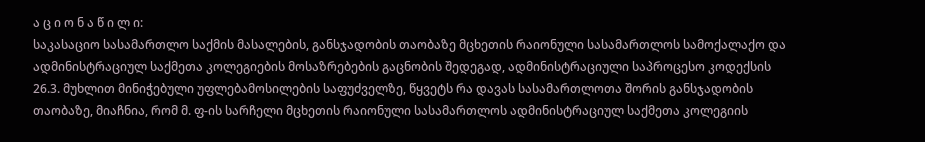ა ც ი ო ნ ა წ ი ლ ი:
საკასაციო სასამართლო საქმის მასალების, განსჯადობის თაობაზე მცხეთის რაიონული სასამართლოს სამოქალაქო და ადმინისტრაციულ საქმეთა კოლეგიების მოსაზრებების გაცნობის შედეგად, ადმინისტრაციული საპროცესო კოდექსის 26.3. მუხლით მინიჭებული უფლებამოსილების საფუძველზე, წყვეტს რა დავას სასამართლოთა შორის განსჯადობის თაობაზე, მიაჩნია, რომ მ. ფ-ის სარჩელი მცხეთის რაიონული სასამართლოს ადმინისტრაციულ საქმეთა კოლეგიის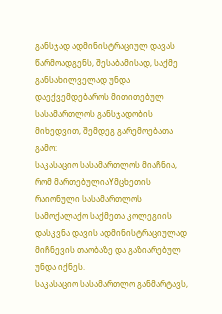განსჯად ადმინისტრაციულ დავას წარმოადგენს, შესაბამისად, საქმე განსახილველად უნდა დაექვემდებაროს მითითებულ სასამართლოს განსჯადობის მიხედვით, შემდეგ გარემოებათა გამო:
საკასაციო სასამართლოს მიაჩნია, რომ მართებულიაYმცხეთის რაიონული სასამართლოს სამოქალაქო საქმეთა კოლეგიის დასკვნა დავის ადმინისტრაციულად მიჩნევის თაობაზე და გაზიარებულ უნდა იქნეს.
საკასაციო სასამართლო განმარტავს,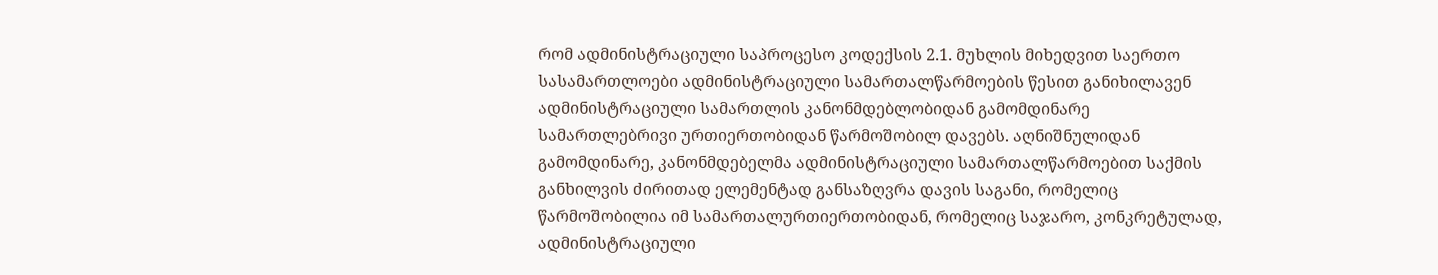რომ ადმინისტრაციული საპროცესო კოდექსის 2.1. მუხლის მიხედვით საერთო სასამართლოები ადმინისტრაციული სამართალწარმოების წესით განიხილავენ ადმინისტრაციული სამართლის კანონმდებლობიდან გამომდინარე სამართლებრივი ურთიერთობიდან წარმოშობილ დავებს. აღნიშნულიდან გამომდინარე, კანონმდებელმა ადმინისტრაციული სამართალწარმოებით საქმის განხილვის ძირითად ელემენტად განსაზღვრა დავის საგანი, რომელიც წარმოშობილია იმ სამართალურთიერთობიდან, რომელიც საჯარო, კონკრეტულად, ადმინისტრაციული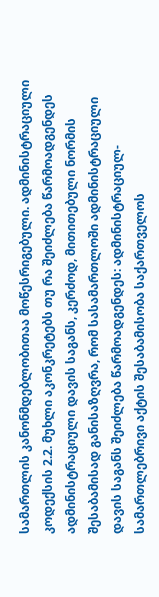სამართლის კანონმდებლობითაა მოწესრიგებული. ადმინისტრაციული კოდექსის 2.2. მუხლი აკონკრეტებს თუ რა შეიძლება წარმოადგენდეს ადმინისტრაციული დავის საგანს, კერძოდ, მითითებული ნორმის შესაბამისად განისაზღვრა, რომ სასამართლოში ადმინისტრაციული დავის საგანს შეიძლება წარმოადგენდეს: ადმინისტრაციულ-სამართლებრივი აქტის შესაბამისობა საქართველოს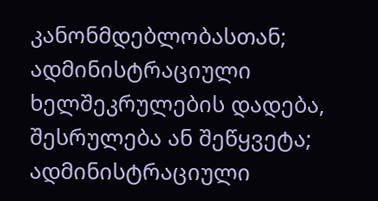კანონმდებლობასთან; ადმინისტრაციული ხელშეკრულების დადება, შესრულება ან შეწყვეტა; ადმინისტრაციული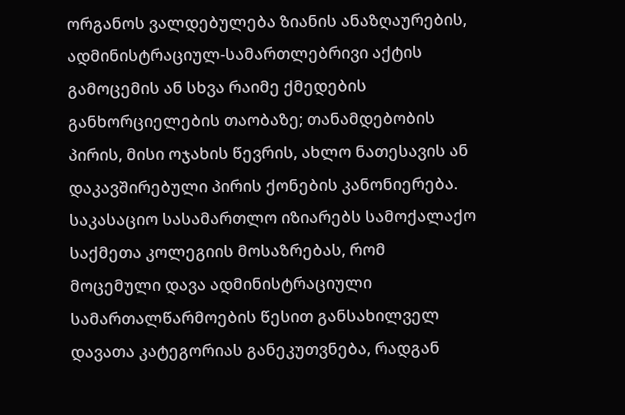ორგანოს ვალდებულება ზიანის ანაზღაურების, ადმინისტრაციულ-სამართლებრივი აქტის გამოცემის ან სხვა რაიმე ქმედების განხორციელების თაობაზე; თანამდებობის პირის, მისი ოჯახის წევრის, ახლო ნათესავის ან დაკავშირებული პირის ქონების კანონიერება.
საკასაციო სასამართლო იზიარებს სამოქალაქო საქმეთა კოლეგიის მოსაზრებას, რომ მოცემული დავა ადმინისტრაციული სამართალწარმოების წესით განსახილველ დავათა კატეგორიას განეკუთვნება, რადგან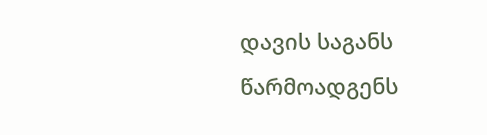დავის საგანს წარმოადგენს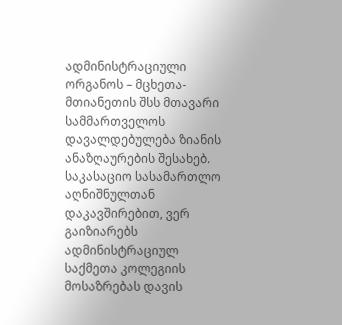ადმინისტრაციული ორგანოს – მცხეთა-მთიანეთის შსს მთავარი სამმართველოს დავალდებულება ზიანის ანაზღაურების შესახებ. საკასაციო სასამართლო აღნიშნულთან დაკავშირებით, ვერ გაიზიარებს ადმინისტრაციულ საქმეთა კოლეგიის მოსაზრებას დავის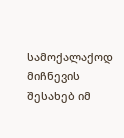სამოქალაქოდ მიჩნევის შესახებ იმ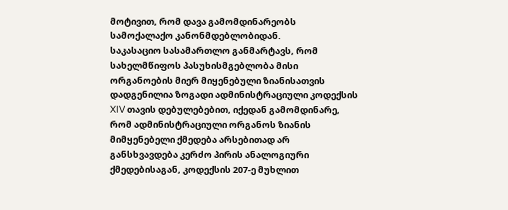მოტივით, რომ დავა გამომდინარეობს სამოქალაქო კანონმდებლობიდან.
საკასაციო სასამართლო განმარტავს, რომ სახელმწიფოს პასუხისმგებლობა მისი ორგანოების მიერ მიყენებული ზიანისათვის დადგენილია ზოგადი ადმინისტრაციული კოდექსის XIV თავის დებულებებით, იქედან გამომდინარე, რომ ადმინისტრაციული ორგანოს ზიანის მიმყენებელი ქმედება არსებითად არ განსხვავდება კერძო პირის ანალოგიური ქმედებისაგან, კოდექსის 207-ე მუხლით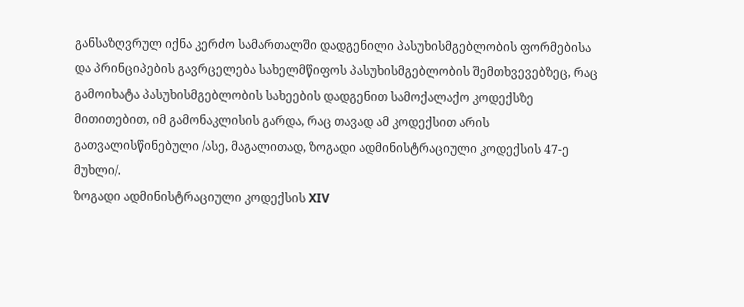განსაზღვრულ იქნა კერძო სამართალში დადგენილი პასუხისმგებლობის ფორმებისა და პრინციპების გავრცელება სახელმწიფოს პასუხისმგებლობის შემთხვევებზეც, რაც გამოიხატა პასუხისმგებლობის სახეების დადგენით სამოქალაქო კოდექსზე მითითებით, იმ გამონაკლისის გარდა, რაც თავად ამ კოდექსით არის გათვალისწინებული /ასე, მაგალითად, ზოგადი ადმინისტრაციული კოდექსის 47-ე მუხლი/.
ზოგადი ადმინისტრაციული კოდექსის XIV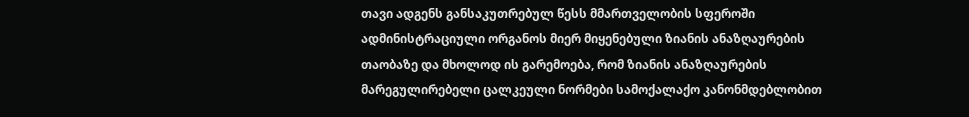თავი ადგენს განსაკუთრებულ წესს მმართველობის სფეროში ადმინისტრაციული ორგანოს მიერ მიყენებული ზიანის ანაზღაურების თაობაზე და მხოლოდ ის გარემოება, რომ ზიანის ანაზღაურების მარეგულირებელი ცალკეული ნორმები სამოქალაქო კანონმდებლობით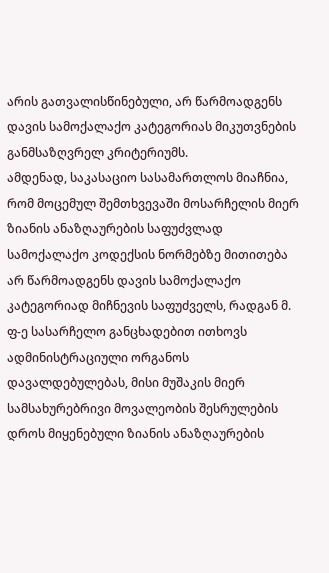არის გათვალისწინებული, არ წარმოადგენს დავის სამოქალაქო კატეგორიას მიკუთვნების განმსაზღვრელ კრიტერიუმს.
ამდენად, საკასაციო სასამართლოს მიაჩნია, რომ მოცემულ შემთხვევაში მოსარჩელის მიერ ზიანის ანაზღაურების საფუძვლად სამოქალაქო კოდექსის ნორმებზე მითითება არ წარმოადგენს დავის სამოქალაქო კატეგორიად მიჩნევის საფუძველს, რადგან მ. ფ-ე სასარჩელო განცხადებით ითხოვს ადმინისტრაციული ორგანოს დავალდებულებას, მისი მუშაკის მიერ სამსახურებრივი მოვალეობის შესრულების დროს მიყენებული ზიანის ანაზღაურების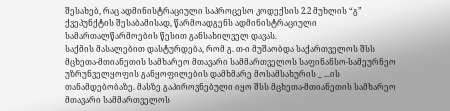შესახებ, რაც ადმინისტრაციული საპროცესო კოდექსის 2.2 მუხლის “გ” ქვეპუნქტის შესაბამისად, წარმოადგენს ადმინისტრაციული სამართალწარმოების წესით განსახილველ დავას.
საქმის მასალებით დასტურდება, რომ გ. თ-ი მუშაობდა საქართველოს შსს მცხეთა-მთიანეთის სამხარეო მთავარი სამმართველოს საფინანსო-სამეურნეო უზრუნველყოფის განყოფილების დამხმარე მოსამსახურის _ ...ის თანამდებობაზე. მასზე გაპიროვნებული იყო შსს მცხეთა-მთიანეთის სამხარეო მთავარი სამმართველოს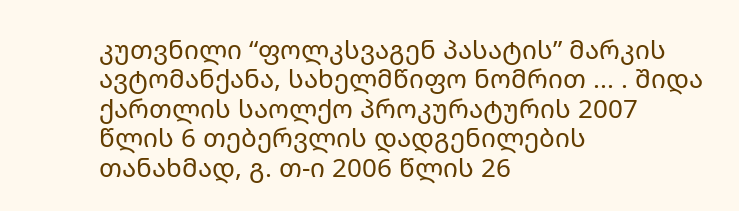კუთვნილი “ფოლკსვაგენ პასატის” მარკის ავტომანქანა, სახელმწიფო ნომრით ... . შიდა ქართლის საოლქო პროკურატურის 2007 წლის 6 თებერვლის დადგენილების თანახმად, გ. თ-ი 2006 წლის 26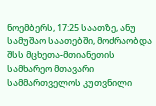ნოემბერს, 17:25 საათზე, ანუ სამუშაო საათებში, მოძრაობდა შსს მცხეთა-მთიანეთის სამხარეო მთავარი სამმართველოს კუთვნილი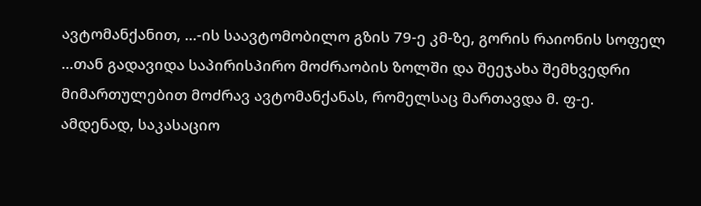ავტომანქანით, ...-ის საავტომობილო გზის 79-ე კმ-ზე, გორის რაიონის სოფელ ...თან გადავიდა საპირისპირო მოძრაობის ზოლში და შეეჯახა შემხვედრი მიმართულებით მოძრავ ავტომანქანას, რომელსაც მართავდა მ. ფ-ე.
ამდენად, საკასაციო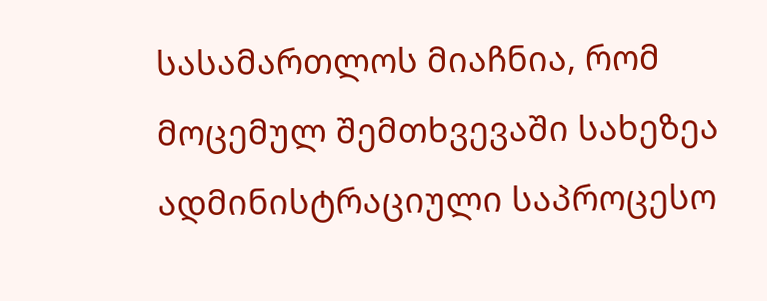სასამართლოს მიაჩნია, რომ მოცემულ შემთხვევაში სახეზეა ადმინისტრაციული საპროცესო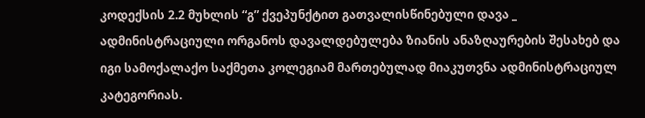კოდექსის 2.2 მუხლის “გ” ქვეპუნქტით გათვალისწინებული დავა _ ადმინისტრაციული ორგანოს დავალდებულება ზიანის ანაზღაურების შესახებ და იგი სამოქალაქო საქმეთა კოლეგიამ მართებულად მიაკუთვნა ადმინისტრაციულ კატეგორიას.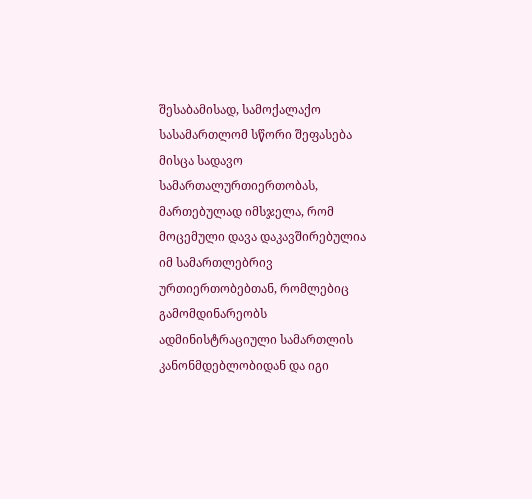შესაბამისად, სამოქალაქო სასამართლომ სწორი შეფასება მისცა სადავო სამართალურთიერთობას, მართებულად იმსჯელა, რომ მოცემული დავა დაკავშირებულია იმ სამართლებრივ ურთიერთობებთან, რომლებიც გამომდინარეობს ადმინისტრაციული სამართლის კანონმდებლობიდან და იგი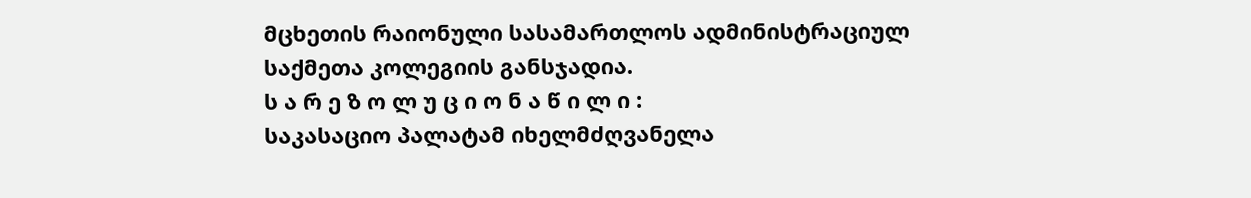მცხეთის რაიონული სასამართლოს ადმინისტრაციულ საქმეთა კოლეგიის განსჯადია.
ს ა რ ე ზ ო ლ უ ც ი ო ნ ა წ ი ლ ი :
საკასაციო პალატამ იხელმძღვანელა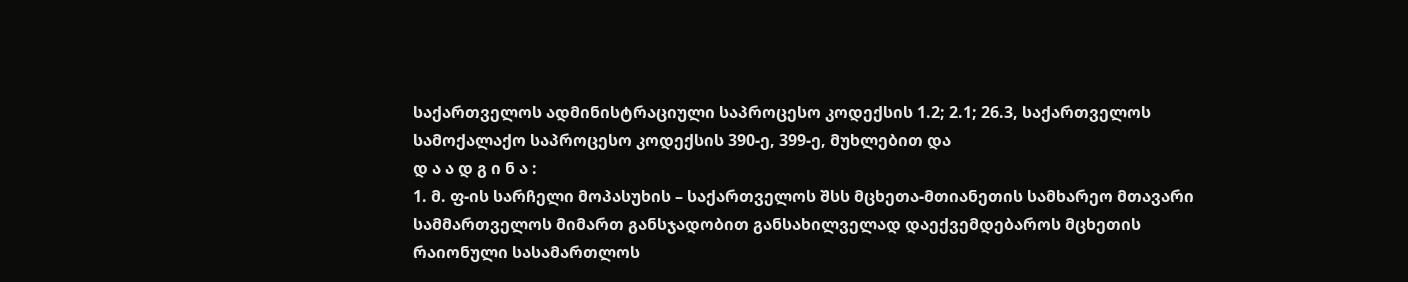საქართველოს ადმინისტრაციული საპროცესო კოდექსის 1.2; 2.1; 26.3, საქართველოს სამოქალაქო საპროცესო კოდექსის 390-ე, 399-ე, მუხლებით და
დ ა ა დ გ ი ნ ა :
1. მ. ფ-ის სარჩელი მოპასუხის – საქართველოს შსს მცხეთა-მთიანეთის სამხარეო მთავარი სამმართველოს მიმართ განსჯადობით განსახილველად დაექვემდებაროს მცხეთის რაიონული სასამართლოს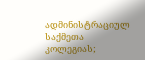ადმინისტრაციულ საქმეთა კოლეგიას;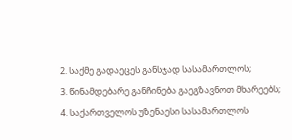2. საქმე გადაეცეს განსჯად სასამართლოს;
3. წინამდებარე განჩინება გაეგზავნოთ მხარეებს;
4. საქართველოს უზენაესი სასამართლოს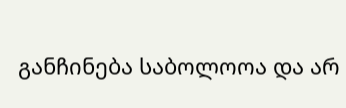განჩინება საბოლოოა და არ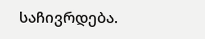საჩივრდება.